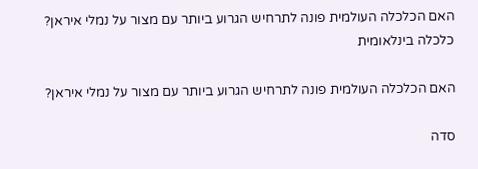האם הכלכלה העולמית פונה לתרחיש הגרוע ביותר עם מצור על נמלי איראן?
כלכלה בינלאומית

האם הכלכלה העולמית פונה לתרחיש הגרוע ביותר עם מצור על נמלי איראן?

סדה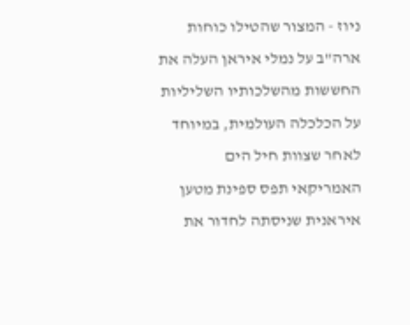ניוז - המצור שהטילו כוחות ארה"ב על נמלי איראן העלה את החששות מהשלכותיו השליליות על הכלכלה העולמית, במיוחד לאחר שצוות חיל הים האמריקאי תפס ספינת מטען איראנית שניסתה לחדור את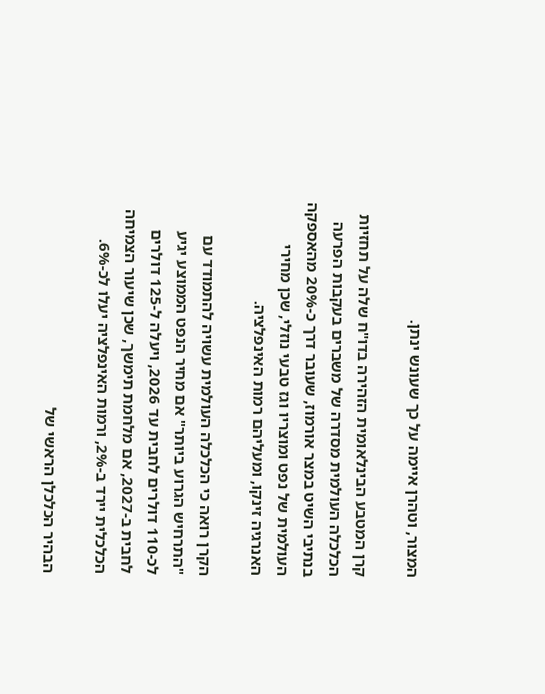המצור, וטהרן איימה על כך שעונש ינתן.

קרן המטבע הבינלאומית הזהירה בדו"ח שלה על תחזיות הכלכלה העולמית מסדרה של משברים בעקבות הפרעה בנתיבי השיט במצר אורמוז, שעובר דרך כ-20% מהאספקה העולמית של נפט ומוצריו וגז טבעי נוזלי, שכן מחירי האנרגיה זינקו, ומעליהם רמות האינפלציה.

הקרן רואה כי הכלכלה העולמית עשויה להתמודד עם "התרחיש הגרוע ביותר" אם מחיר הנפט הממוצע יגיע לכ-110 דולרים לחבית עד 2026, ויעלה ל-125 דולרים לחבית ב-2027, אם מלחמת תימשך, שכן שיעור הצמיחה הכלכלית יירד ב-2%, ורמות האינפלציה יעלו לכ-6%.

הבהיר הכלכלן הראשי של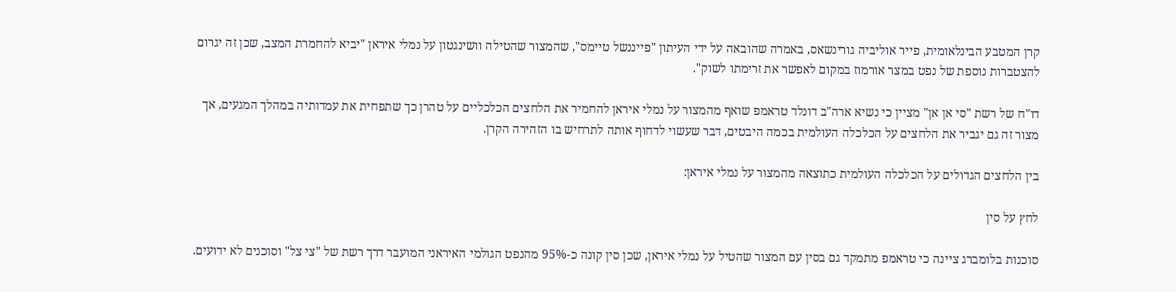קרן המטבע הבינלאומית, פייר אוליביה גורינשאס, באמרה שהובאה על ידי העיתון "פייננשל טיימס", שהמצור שהטילה וושינגטון על נמלי איראן "יביא להחמרת המצב, שכן זה יגרום להצטברות נוספת של נפט במצר אורמוז במקום לאפשר את זרימתו לשוק".

דו"ח של רשת "סי אן אן" מציין כי נשיא ארה"ב דונלד טראמפ שואף מהמצור על נמלי איראן להחמיר את הלחצים הכלכליים על טהרן כך שתפחית את עמדותיה במהלך המגעים, אך מצור זה גם יגביר את הלחצים על הכלכלה העולמית בכמה היבטים, דבר שעשוי לדחוף אותה לתרחיש בו הזהירה הקרן.

בין הלחצים הגדולים על הכלכלה העולמית כתוצאה מהמצור על נמלי איראן:

לחץ על סין

סוכנות בלומברג ציינה כי טראמפ מתמקד גם בסין עם המצור שהטיל על נמלי איראן, שכן סין קונה כ-95% מהנפט הגולמי האיראני המועבר דרך רשת של "צי צל" וסוכנים לא ידועים.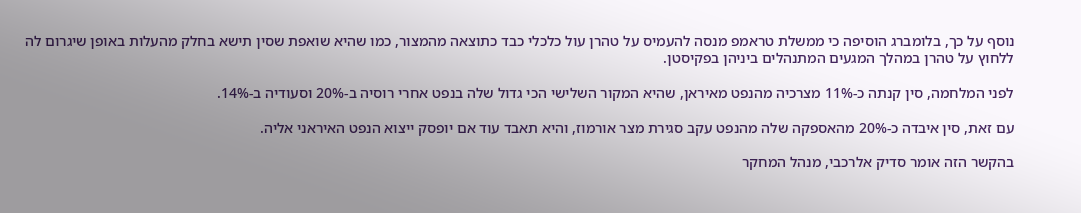נוסף על כך, בלומברג הוסיפה כי ממשלת טראמפ מנסה להעמיס על טהרן עול כלכלי כבד כתוצאה מהמצור, כמו שהיא שואפת שסין תישא בחלק מהעלות באופן שיגרום לה ללחוץ על טהרן במהלך המגעים המתנהלים ביניהן בפקיסטן.

לפני המלחמה, סין קנתה כ-11% מצרכיה מהנפט מאיראן, שהיא המקור השלישי הכי גדול שלה בנפט אחרי רוסיה ב-20% וסעודיה ב-14%.

עם זאת, סין איבדה כ-20% מהאספקה שלה מהנפט עקב סגירת מצר אורמוז, והיא תאבד עוד אם יופסק ייצוא הנפט האיראני אליה.

בהקשר הזה אומר סדיק אלרכבי, מנהל המחקר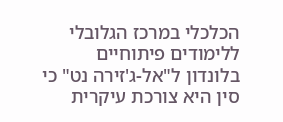הכלכלי במרכז הגלובלי ללימודים פיתוחיים בלונדון ל"אל-ג'זירה נט" כי סין היא צורכת עיקרית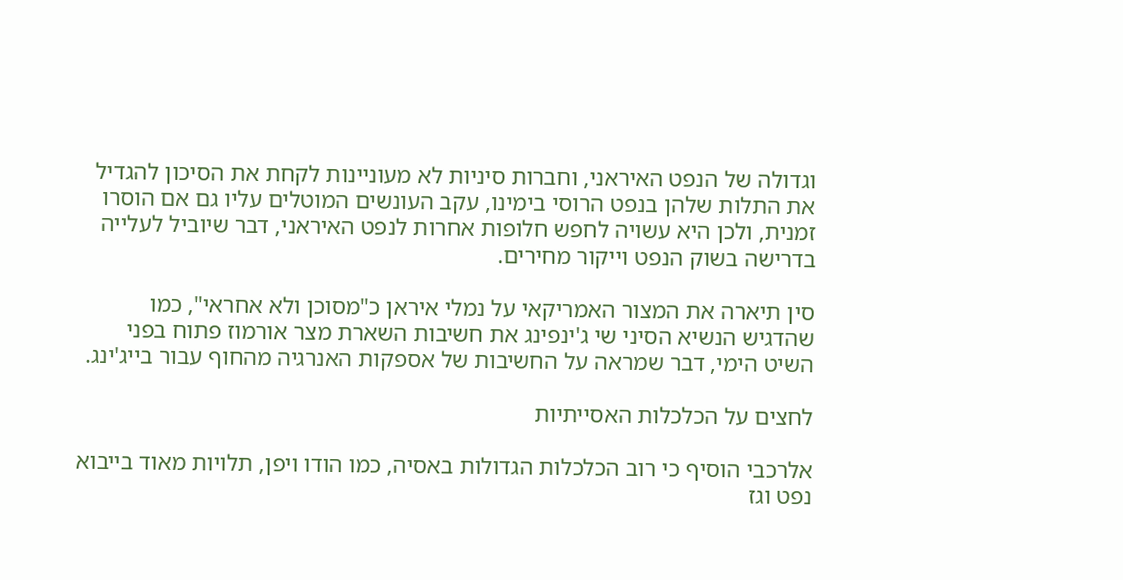וגדולה של הנפט האיראני, וחברות סיניות לא מעוניינות לקחת את הסיכון להגדיל את התלות שלהן בנפט הרוסי בימינו, עקב העונשים המוטלים עליו גם אם הוסרו זמנית, ולכן היא עשויה לחפש חלופות אחרות לנפט האיראני, דבר שיוביל לעלייה בדרישה בשוק הנפט וייקור מחירים.

סין תיארה את המצור האמריקאי על נמלי איראן כ"מסוכן ולא אחראי", כמו שהדגיש הנשיא הסיני שי ג'ינפינג את חשיבות השארת מצר אורמוז פתוח בפני השיט הימי, דבר שמראה על החשיבות של אספקות האנרגיה מהחוף עבור בייג'ינג.

לחצים על הכלכלות האסייתיות

אלרכבי הוסיף כי רוב הכלכלות הגדולות באסיה, כמו הודו ויפן, תלויות מאוד בייבוא נפט וגז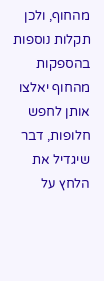מהחוף, ולכן תקלות נוספות בהספקות מהחוף יאלצו אותן לחפש חלופות, דבר שיגדיל את הלחץ על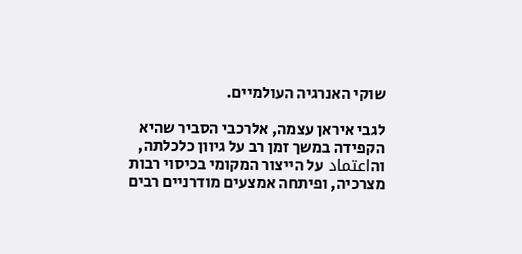שוקי האנרגיה העולמיים.

לגבי איראן עצמה, אלרכבי הסביר שהיא הקפידה במשך זמן רב על גיוון כלכלתה, והاعتماد על הייצור המקומי בכיסוי רבות מצרכיה, ופיתחה אמצעים מודרניים רבים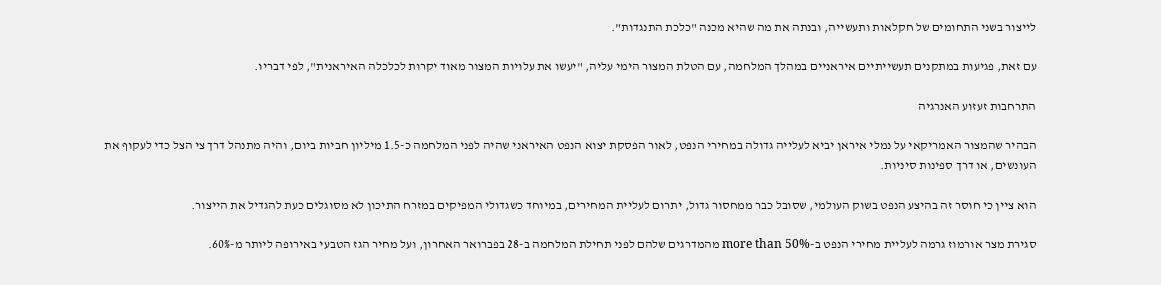לייצור בשני התחומים של חקלאות ותעשייה, ובנתה את מה שהיא מכנה "כלכת התנגדות".

עם זאת, פגיעות במתקנים תעשייתיים איראניים במהלך המלחמה, עם הטלת המצור הימי עליה, "יעשו את עלויות המצור מאוד יקרות לכלכלה האיראנית", לפי דבריו.

התרחבות זעזוע האנרגיה

הבהיר שהמצור האמריקאי על נמלי איראן יביא לעלייה גדולה במחירי הנפט, לאור הפסקת יצוא הנפט האיראני שהיה לפני המלחמה כ-1.5 מיליון חביות ביום, והיה מתנהל דרך צי הצל כדי לעקוף את העונשים, או דרך ספינות סיניות.

הוא ציין כי חוסר זה בהיצע הנפט בשוק העולמי, שסובל כבר ממחסור גדול, יתרום לעליית המחירים, במיוחד כשגדולי המפיקים במזרח התיכון לא מסוגלים כעת להגדיל את הייצור.

סגירת מצר אורמוז גרמה לעליית מחירי הנפט ב-more than 50% מהמדרגים שלהם לפני תחילת המלחמה ב-28 בפברואר האחרון, ועל מחיר הגז הטבעי באירופה ליותר מ-60%.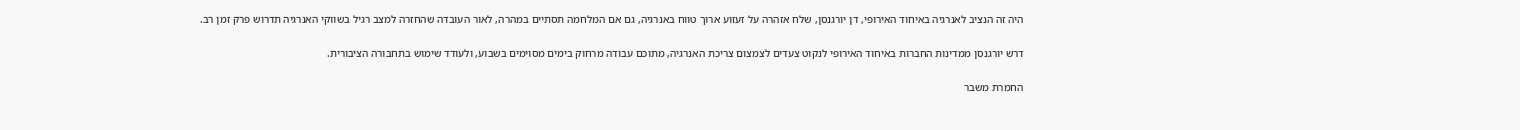היה זה הנציב לאנרגיה באיחוד האירופי, דן יורגנסן, שלח אזהרה על זעזוע ארוך טווח באנרגיה, גם אם המלחמה תסתיים במהרה, לאור העובדה שהחזרה למצב רגיל בשווקי האנרגיה תדרוש פרק זמן רב.

דרש יורגנסן ממדינות החברות באיחוד האירופי לנקוט צעדים לצמצום צריכת האנרגיה, מתוכם עבודה מרחוק בימים מסוימים בשבוע, ולעודד שימוש בתחבורה הציבורית.

החמרת משבר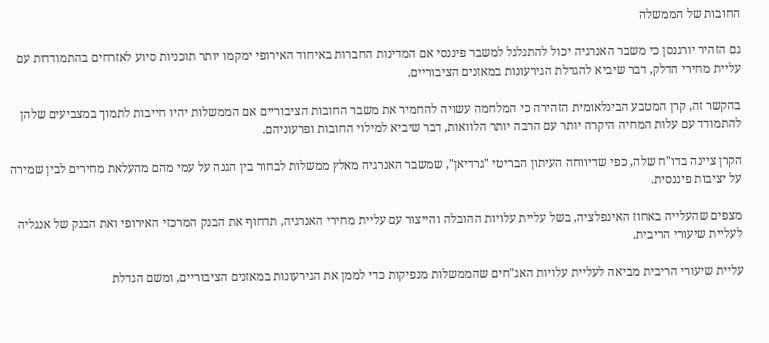החובות של הממשלה

גם הזהיר יורגנסן כי משבר האנרגיה יכול להתגלגל למשבר פיננסי אם המדינות החברות באיחוד האירופי ימקמו יותר תוכניות סיוע לאזרחים בהתמודדות עם עליית מחירי הדלק, דבר שיביא להגדלת הגירעונות במאזנים הציבוריים.

בהקשר זה, קרן המטבע הבינלאומית הזהירה כי המלחמה עשויה להחמיר את משבר החובות הציבוריים אם הממשלות יהיו חייבות לתמוך במצביעים שלהן להתמודד עם עלות המחיה היקרה יותר עם הרבה יותר הלוואות, דבר שיביא למילוי החובות ופרעוניהם.

הקרן ציינה בדו"ח שלה, כפי שדיווחה העיתון הבריטי "גרדיאן", שמשבר האנרגיה מאלץ ממשלות לבחור בין הגנה על עמי מהם מהעלאת מחירים לבין שמירה על יציבות פיננסית.

מצפים שהעלייה באחוז האינפלציה, בשל עליית עלויות ההובלה והייצור עם עליית מחירי האנרגיה, תדחוף את הבנק המרכזי האירופי ואת הבנק של אנגליה לעליית שיעורי הריבית.

עליית שיעורי הריבית מביאה לעליית עלויות האג"חים שהממשלות מנפיקות כדי לממן את הגירעונות במאזנים הציבוריים, ומשם הגדלת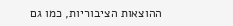ההוצאות הציבוריות, כמו גם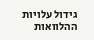גידול עלויות ההלוואות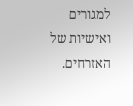למגורים ואישיות של האזרחים.